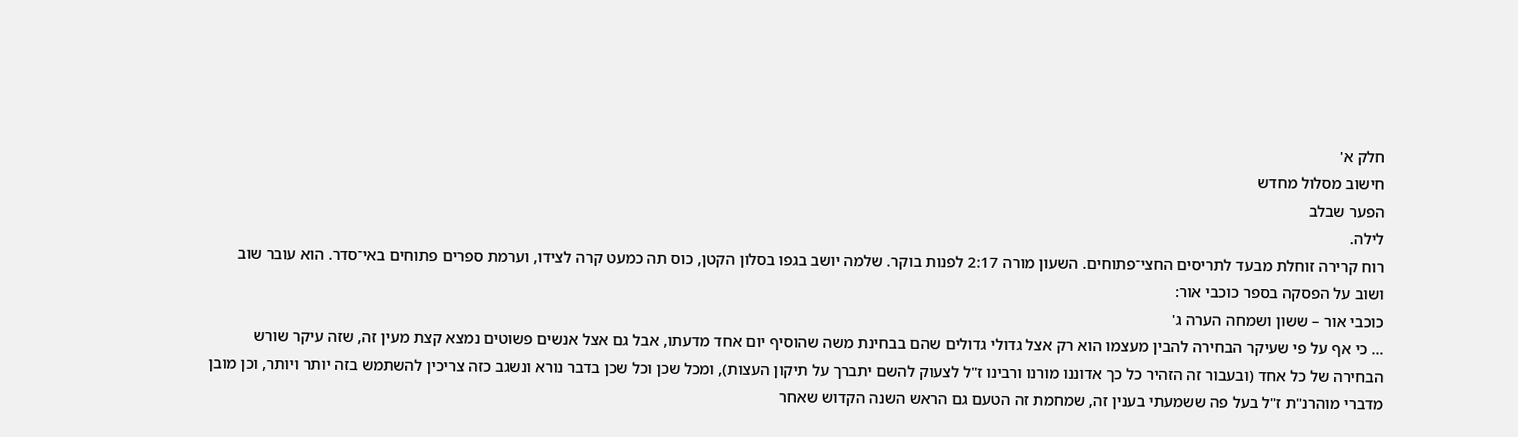חלק א'
חישוב מסלול מחדש
הפער שבלב
לילה.
רוח קרירה זוחלת מבעד לתריסים החצי־פתוחים. השעון מורה 2:17 לפנות בוקר. שלמה יושב בגפו בסלון הקטן, כוס תה כמעט קרה לצידו, וערמת ספרים פתוחים באי־סדר. הוא עובר שוב ושוב על הפסקה בספר כוכבי אור:
כוכבי אור – ששון ושמחה הערה ג'
... כי אף על פי שעיקר הבחירה להבין מעצמו הוא רק אצל גדולי גדולים שהם בבחינת משה שהוסיף יום אחד מדעתו, אבל גם אצל אנשים פשוטים נמצא קצת מעין זה, שזה עיקר שורש הבחירה של כל אחד (ובעבור זה הזהיר כל כך אדוננו מורנו ורבינו ז"ל לצעוק להשם יתברך על תיקון העצות), ומכל שכן וכל שכן בדבר נורא ונשגב כזה צריכין להשתמש בזה יותר ויותר, וכן מובן מדברי מוהרנ"ת ז"ל בעל פה ששמעתי בענין זה, שמחמת זה הטעם גם הראש השנה הקדוש שאחר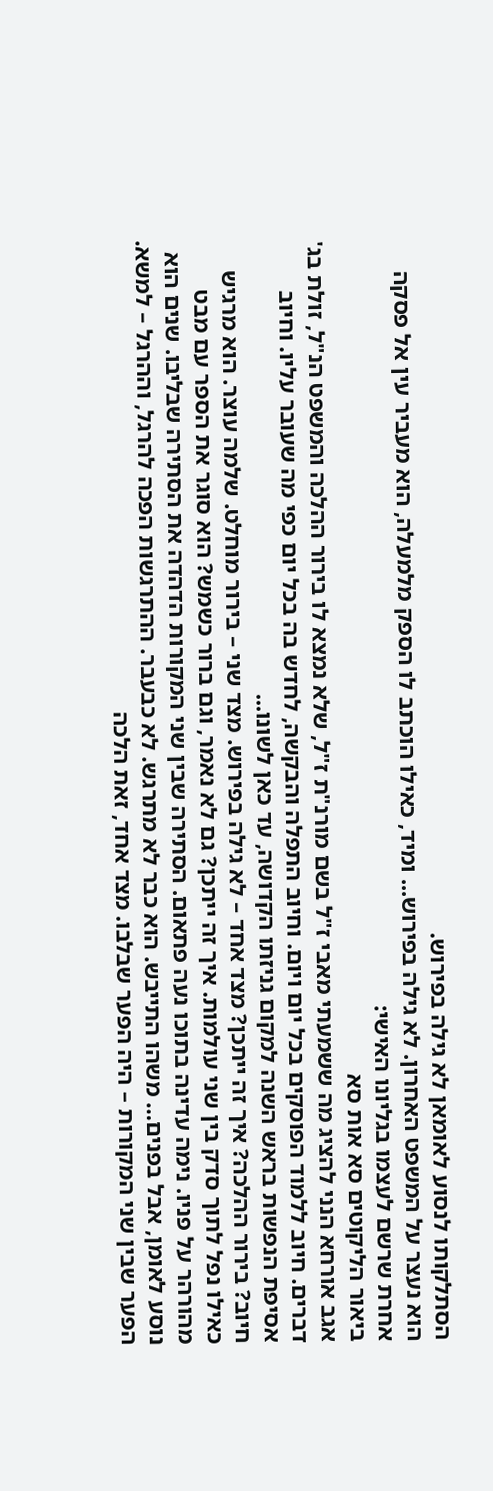הסתלקותו לנסוע לאומאן לא גילה בפירוש.
הוא נעצר על המשפט האחרון. לא גילה בפירוש... ומיד, כאילו הוכתב לו הספק מלמעלה, הוא מעביר עין אל פסקה אחרת שרשם לעצמו בגליונו האישי:
ביאור הליקוטים סא אות סא
אגב אורחא הנני להציג מה ששמעתי מאבי ז"ל בשם מורנ"ת ז"ל, שלא נמצא לו בירור ההלכה והמשפט הנ"ל, זולת בג' דברים. חיוב ללמוד הפוסקים בכל יום ויום. וחיוב התפלה והבקשה, לחדש בה בכל יום כפי מה שעובר עליו. וחיוב אסיפת הנפשות בראש השנה למקום גניזתו הקדושה, עד כאן לשונו...
חיוב? בירור ההלכה? איך זה ייתכן? מצד אחד – לא גילה בפירוש. מצד שני – בירור מוחלט. שלמה עוצר. הוא מרגיש כאילו נפל לתוך סדק בין שני עולמות. איך זה ייתכן? גם לא נאמר, וגם ברור כשמש? הוא סוגר את הספר עם מבט מהורהר על פניו. נימה עדינה בתוכו נעה פתאום. הסתירה שבין שני המקורות הדהדה את הסתירה שבליבו. שנים הוא נוסע לאומן, אבל בפנים… משהו התייבש. הוא כבר לא מתרגש. לא כבעבר. ההתרגשות הפכה להרגל, וההרגל – למשא.
הפער שבין שני המקורות – היה הפער שבלבו. מצד אחד, זאת הלכה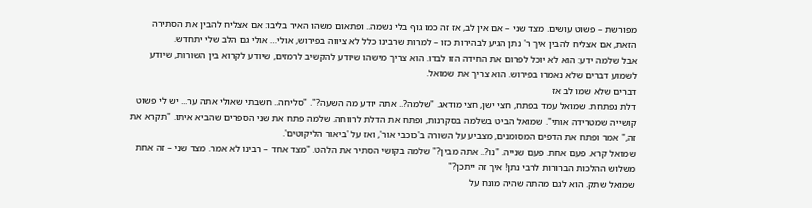מפורשת – פשוט עושים. מצד שני – אם אין לב, אז זה כמו גוף בלי נשמה.. ופתאום משהו האיר בליבו: אם אצליח להבין את הסתירה הזאת, אם אצליח להבין איך ר' נתן הגיע לבהירות כזו – למרות שרבינו כלל לא ציווה בפירוש, אולי… אולי גם הלב שלי יתחדש.
אבל שלמה ידע: הוא לא יוכל לפרום את החידה הזו לבדו. הוא צריך מישהו שיודע להקשיב לרמזים, שיודע לקרוא בין השורות, שיודע לשמוע דברים שלא נאמרו בפירוש. הוא צריך את שמואל.
דברים שלא שמו לב אז
דלת נפתחת. שמואל עמד בפתח, חצי ישן, חצי מודאג. "שלמה?.. אתה יודע מה השעה?". "סליחה.. חשבתי שאולי אתה ער... יש לי פשוט קושייה שמטרידה אותי". שמואל הביט בשלמה בסקרנות, ופתח את הדלת לרווחה. שלמה פתח את שני הספרים שהביא איתו. "תקרא את זה," אמר ופתח את הדפים המסומנים, מצביע על השורה ב'כוכבי אור', ואז על 'ביאור הליקוטים'.
שמואל קרא. פעם אחת. פעם שנייה. "נו?.. אתה מבין?" שלמה בקושי הסתיר את הלהט. "מצד אחד – רבינו לא אמר. מצד שני – זה אחת משלוש ההלכות הברורות לרבי נתן! איך זה ייתכן?"
שמואל שתק. הוא לגם מהתה שהיה מונח על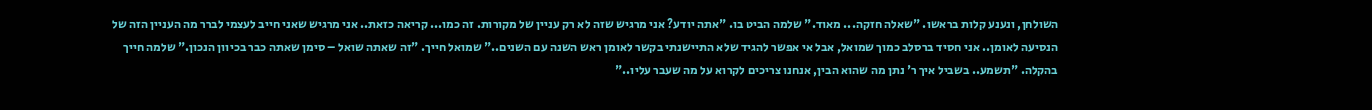השולחן, ונענע קלות בראשו. "שאלה חזקה... מאוד." שלמה הביט בו. "אתה יודע? אני מרגיש שזה לא רק עניין של מקורות. זה כמו... קריאה כזאת.. אני מרגיש שאני חייב לעצמי לברר מה העניין הזה של הנסיעה לאומן.. אני חסיד ברסלב כמוך שמואל, אבל אי אפשר להגיד שלא התיישנתי בקשר לאומן ראש השנה עם השנים.." שמואל חייך. "זה שאתה שואל – סימן שאתה כבר בכיוון הנכון." שלמה חייך בהקלה. "תשמע.. בשביל איך ר' נתן מה שהוא הבין, אנחנו צריכים לקרוא על מה שעבר עליו.."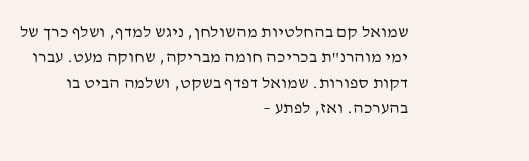שמואל קם בהחלטיות מהשולחן, ניגש למדף, ושלף כרך של ימי מוהרנ"ת בכריכה חומה מבריקה, שחוקה מעט. עברו דקות ספורות. שמואל דפדף בשקט, ושלמה הביט בו בהערכה. ואז, לפתע –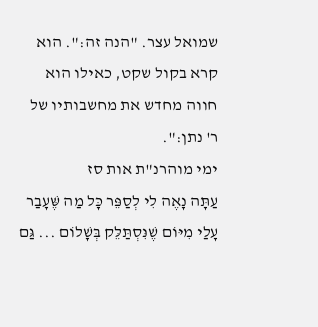שמואל עצר. "הנה זה:". הוא קרא בקול שקט, כאילו הוא חווה מחדש את מחשבותיו של ר' נתן:".
ימי מוהרנ"ת אות סז
עַתָּה נָאֶה לִי לְסַפֵּר כָּל מַה שֶּׁעָבַר עָלַי מִיּוֹם שֶׁנִּסְתַּלֵּק בְּשָׁלוֹם ... גַּם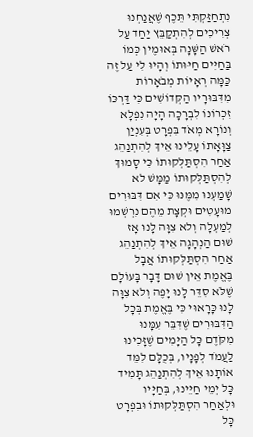נִתְחַזַּקְתִּי תֵּכֶף שֶׁאֲנַחְנוּ צְרִיכִים לְהִתְקַבֵּץ יַחַד עַל רֹאשׁ הַשָּׁנָה בְּאוּמֶין כְּמוֹ בַּחַיִּים חַיּוּתוֹ וְהָיוּ לִי עַל זֶה כַּמָּה רְאָיוֹת מְבֹאָרוֹת מִדִּבּוּרָיו הַקְּדוֹשִׁים כִּי דַּרְכּוֹ זִכְרוֹנוֹ לִבְרָכָה הָיָה נִפְלָא וְנוֹרָא מְאֹד בִּפְרָט בְּעִנְיַן צַוָּאָתוֹ עָלֵינוּ אֵיךְ לְהִתְנַהֵג אַחַר הִסְתַּלְּקוּתוֹ כִּי סָמוּךְ לְהִסְתַּלְּקוּתוֹ מַמָּשׁ לא שָׁמַעְנוּ מִמֶּנּוּ כִּי אִם דִּבּוּרִים מוּעָטִים וּקְצָת מֵהֶם נִרְשְׁמוּ לְמַעְלָה וְלא צִוָּה לָנוּ אָז שׁוּם הַנְהָגָה אֵיךְ לְהִתְנַהֵג אַחַר הִסְתַּלְּקוּתוֹ אֲבָל בֶּאֱמֶת אֵין שׁוּם דָּבָר בָּעוֹלָם שֶׁלֹּא סִדֵּר לָנוּ יָפֶה וְלא צִוָּה לָנוּ כָּרָאוּי כִּי בֶּאֱמֶת בְּכָל הַדִּבּוּרִים שֶׁדִּבֵּר עִמָּנוּ מִקֹּדֶם כָּל הַיָּמִים שֶׁזָּכִינוּ לַעֲמֹד לְפָנָיו, בְּכֻלָּם לִמֵּד אוֹתָנוּ אֵיךְ לְהִתְנַהֵג תָּמִיד כָּל יְמֵי חַיֵּינוּ, בְּחַיָּיו וּלְאַחַר הִסְתַּלְּקוּתוֹ וּבִפְרָט כָּל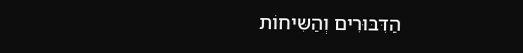הַדִּבּוּרִים וְהַשִּיחוֹת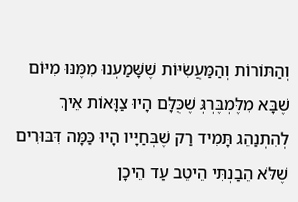וְהַתּוֹרוֹת וְהַמַּעֲשִֹיּוֹת שֶׁשָּׁמַעְנוּ מִמֶּנּוּ מִיּוֹם שֶׁבָּא מִלֶּמְבֶּרְגְּ שֶׁכֻּלָּם הָיוּ צַוָּאוֹת אֵיךְ לְהִתְנַהֵג תָּמִיד רַק שֶׁבְּחַיָּיו הָיוּ כַּמָּה דִּבּוּרִים שֶׁלֹּא הֵבַנְתִּי הֵיטֵב עַד הֵיכָן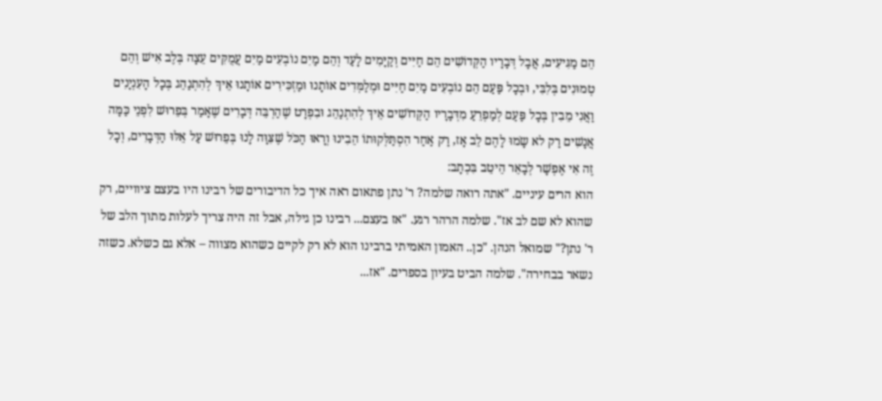הֵם מַגִּיעִים, אֲבָל דְּבָרָיו הַקְּדוֹשִׁים הֵם חַיִּים וְקַיָּמִים לָעַד וְהֵם מַיִם נוֹבְעִים מַיִם עֲמֻקִּים עֵצָה בְּלֶב אִישׁ וְהֵם טְמוּנִים בְּלִבִּי, וּבְכָל פַּעַם הֵם נוֹבְעִים מַיִם חַיִּים וּמְלַמְּדִים אוֹתָנוּ וּמַזְכִּירִים אוֹתָנוּ אֵיךְ לְהִתְנַהֵג בְּכָל הָעִנְיָנִים וַאֲנִי מֵבִין בְּכָל פַּעַם לְמַפְרֵעַ מִדְּבָרָיו הַקְּדוֹשִׁים אֵיךְ לְהִתְנַהֵג וּבִפְרָט שֶׁהַרְבֵּה דְּבָרִים שֶׁאָמַר בְּפֵרוּשׁ לִפְנֵי כַּמָּה אֲנָשִׁים רַק לא שָֹמוּ לָהֶם לֵב אָז, רַק אַחַר הִסְתַּלְּקוּתוֹ הֵבִינוּ וְרָאוּ הַכֹּל שֶׁצִּוָּה לָנוּ בְּפֵרוּשׁ עַל אֵלּוּ הַדְּבָרִים, וְכָל זֶה אִי אֶפְשָׁר לְבָאֵר הֵיטֵב בִּכְתָב:
הוא הרים עיניים. "אתה רואה שלמה? ר' נתן פתאום ראה איך כל הדיבורים של רבינו היו בעצם ציוויים, רק שהוא לא שם לב אז". שלמה הרהר רגע. "אז בעצם... רבינו כן גילה, אבל זה היה צריך לעלות מתוך הלב של ר' נתן?" שמואל הנהן. "כן.. האמון האמיתי ברבינו הוא לא רק לקיים כשהוא מצווה – אלא גם כשלא. כשזה נשאר בבחירה". שלמה הביט בעיון בספרים. "אז...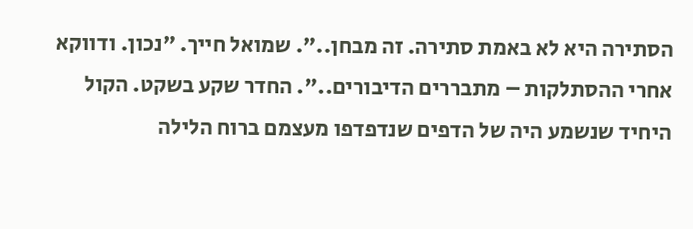הסתירה היא לא באמת סתירה. זה מבחן..". שמואל חייך. "נכון. ודווקא אחרי ההסתלקות – מתבררים הדיבורים..". החדר שקע בשקט. הקול היחיד שנשמע היה של הדפים שנדפדפו מעצמם ברוח הלילה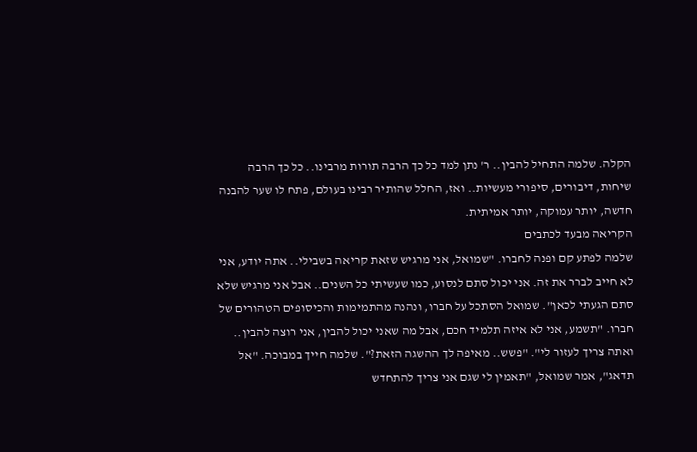הקלה. שלמה התחיל להבין.. ר' נתן למד כל כך הרבה תורות מרבינו.. כל כך הרבה שיחות, דיבורים, סיפורי מעשיות.. ואז, החלל שהותיר רבינו בעולם, פתח לו שער להבנה חדשה, יותר עמוקה, יותר אמיתית.
הקריאה מבעד לכתבים
שלמה לפתע קם ופנה לחברו. "שמואל, אני מרגיש שזאת קריאה בשבילי.. אתה יודע, אני לא חייב לברר את זה. אני יכול סתם לנסוע, כמו שעשיתי כל השנים.. אבל אני מרגיש שלא סתם הגעתי לכאן". שמואל הסתכל על חברו, ונהנה מהתמימות והכיסופים הטהורים של חברו. "תשמע, אני לא איזה תלמיד חכם, אבל מה שאני יכול להבין, אני רוצה להבין.. ואתה צריך לעזור לי". "פשש.. מאיפה לך ההשגה הזאת?". שלמה חייך במבוכה. "אל תדאג", אמר שמואל, "תאמין לי שגם אני צריך להתחדש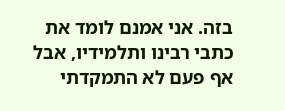בזה. אני אמנם לומד את כתבי רבינו ותלמידיו, אבל אף פעם לא התמקדתי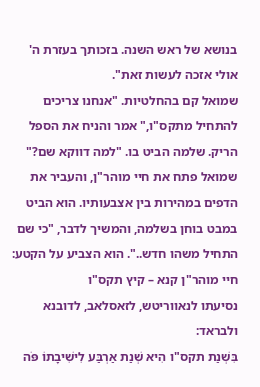בנושא של ראש השנה. בזכותך בעזרת ה' אולי אזכה לעשות זאת".
שמואל קם בהחלטיות. "אנחנו צריכים להתחיל מתקס"ו," אמר והניח את הספל הריק. שלמה הביט בו. "למה דווקא שם?" שמואל פתח את חיי מוהר"ן, והעביר את הדפים במהירות בין אצבעותיו. הוא הביט במבט בוחן בשלמה, והמשיך לדבר, "כי שם התחיל משהו חדש..". הוא הצביע על הקטע:
חיי מוהר"ן קנא – קיץ תקס"ו
נסיעתו לנאווריטש, לזאסלאב, לדובנא ולבראד:
בִּשְׁנַת תקס"ו הִיא שְׁנַת אַרְבַּע לִישִׁיבָתוֹ פֹּה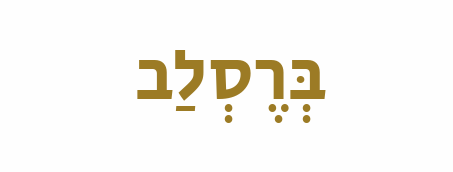בְּרֶסְלַב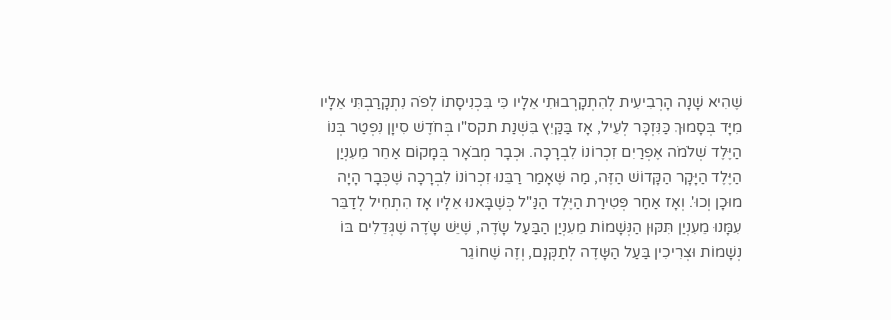שֶׁהִיא שָׁנָה הָרְבִיעִית לְהִתְקָרְבוּתִי אֵלָיו כִּי בִּכְנִיסָתוֹ לְפֹה נִתְקָרַבְתִּי אֵלָיו מִיָּד בְּסָמוּךְ כַּנִּזְכָּר לְעֵיל, אָז בַּקַּיִץ בִּשְׁנַת תקס"ו בְּחֹדֶשׁ סִיוָן נִפְטַר בְּנוֹ הַיֶּלֶד שְׁלֹמֹה אֶפְרַיִם זִכְרוֹנוֹ לִבְרָכָה. וּכְבָר מְבֹאָר בְּמָקוֹם אַחֵר מֵעִנְיַן הַיֶּלֶד הַיָּקָר הַקָּדוֹשׁ הַזֶּה, מַה שֶּׁאָמַר רַבֵּנוּ זִכְרוֹנוֹ לִבְרָכָה שֶׁכְּבָר הָיָה מוּכָן וְכוּ'. וְאָז אַחַר פְּטִירַת הַיֶּלֶד הַנַּ"ל כְּשֶׁבָּאנוּ אֵלָיו אָז הִתְחִיל לְדַבֵּר עִמָּנוּ מֵעִנְיַן תִּקּוּן הַנְּשָׁמוֹת מֵעִנְיַן הַבַּעַל שָֹדֶה, שֶׁיֵּשׁ שָֹדֶה שֶׁגְּדֵלִים בּוֹ נְשָׁמוֹת וּצְרִיכִין בַּעַל הַשָּדֶה לְתַקְּנָם, וְזֶה שֶׁחוֹגֵר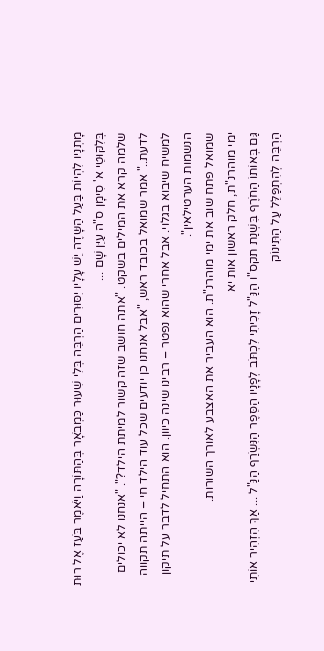מָתְנָיו לִהְיוֹת בַּעַל הַשָּדֶה יֵשׁ עָלָיו יִסּוּרִים הַרְבֵּה בְּלִי שִׁעוּר כַּמְבֹאָר בְּהַתּוֹרָה וַיֹּאמֶר בֹּעַז אֶל רוּת בְּלִקּוּטֵי א' סִימָן ס"ה עַיֵּן שָׁם ...
שלמה קרא את המילים בשקט. "אתה חושב שזה קשור למיתת הילד?". "אנחנו לא יכולים לדעת.." אמר שמואל בכובד ראש, "אבל אנחנו כן יודעים שכל עוד הילד חי – הייתה תקווה למשיח שיבוא בגלוי. אבל אחרי שהוא נפטר – רבינו שינה כיוון. הוא התחיל לדבר על תיקון הנשמות הערטילאין".
שמואל פתח שוב את ימי מוהרנ"ת. הוא העביר את האצבע לאורך השורות.
ימי מוהרנ"ת, חלק ראשון אות יא
גַּם בְּאוֹתוֹ הַחֹרֶף בִּשְׁנַת תקס"ו הַנַּ"ל זָכִיתִי לִכְתֹּב לְפָנָיו הַסֵּפֶר הַנִּשְֹרַף הַנַּ"ל ... אַךְ הִזְהִיר אוֹתִי הַרְבֵּה לְהִתְפַּלֵּל עַל הַתִּינוֹק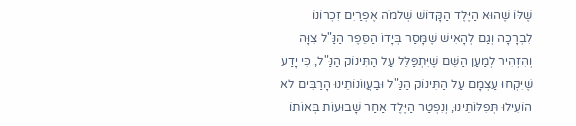שֶׁלּוֹ שֶׁהוּא הַיֶּלֶד הַקָּדוֹשׁ שְׁלמֹה אֶפְרַיִם זִכְרוֹנוֹ לִבְרָכָה וְגַם לְהָאִישׁ שֶׁמָּסַר בְּיָדוֹ הַסֵּפֶר הַנַּ"ל צִוָּה וְהִזְהִיר לְמַעַן הַשֵּׁם שֶׁיִּתְפַּלֵּל עַל הַתִּינוֹק הַנַּ"ל, כִּי יָדַע שֶׁיִּקְחוּ עַצְמָם עַל הַתִּינוֹק הַנַּ"ל וּבַעֲווֹנוֹתֵינוּ הָרַבִּים לא הוֹעִילוּ תְּפִלּוֹתֵינוּ, וְנִפְטַר הַיֶּלֶד אַחַר שָׁבוּעוֹת בְּאוֹתוֹ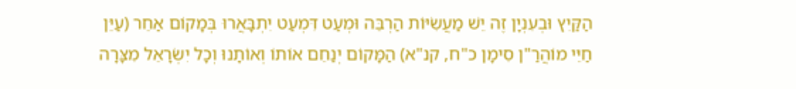הַקַּיִץ וּבְעִנְיָן זֶה יֵשׁ מַעֲשִֹיּוֹת הַרְבֵּה וּמְעַט דִּמְעַט יִתְבָּאֲרוּ בְּמָקוֹם אַחֵר (עַיֵּן חַיֵּי מוֹהֲרַ"ן סִימָן כ"ח, קנ"א) הַמָּקוֹם יְנַחֵם אוֹתוֹ וְאוֹתָנוּ וְכָל יִשְֹרָאֵל מִצָּרָה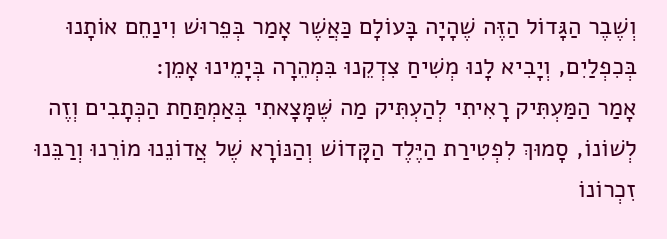וְשֶׁבֶר הַגָּדוֹל הַזֶּה שֶׁהָיָה בָּעוֹלָם כַּאֲשֶׁר אָמַר בְּפֵרוּשׁ וִינַחֵם אוֹתָנוּ בְּכִפְלַיִם, וְיָבִיא לָנוּ מְשִׁיחַ צִדְקֵנוּ בִּמְהֵרָה בְּיָמֵינוּ אָמֵן:
אָמַר הַמַּעְתִּיק רָאִיתִי לְהַעְתִּיק מַה שֶּׁמָּצָאתִי בְּאַמְתַּחַת הַכְּתָבִים וְזֶה לְשׁוֹנוֹ, סָמוּךְ לִפְטִירַת הַיֶּלֶד הַקָּדוֹשׁ וְהַנּוֹרָא שֶׁל אֲדוֹנֵנוּ מוֹרֵנוּ וְרַבֵּנוּ זִכְרוֹנוֹ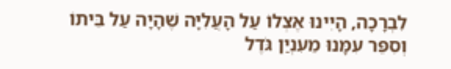לִבְרָכָה, הָיִינוּ אֶצְלוֹ עַל הָעֲלִיָּה שֶׁהָיָה עַל בֵּיתוֹ וְסִפֵּר עִמָּנוּ מֵעִנְיַן גֹּדֶל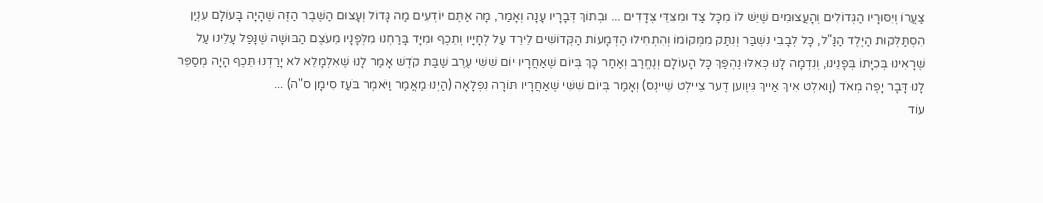צַעֲרוֹ וְיִסּוּרָיו הַגְּדוֹלִים וְהָעֲצוּמִים שֶׁיֵּשׁ לוֹ מִכָּל צַד וּמִצִּדֵּי צְדָדִים ... וּבְתוֹךְ דְּבָרָיו עָנָה וְאָמַר, מָה אַתֶּם יוֹדְעִים מַה גָּדוֹל וְעָצוּם הַשֶּׁבֶר הַזֶּה שֶׁהָיָה בָּעוֹלָם עִנְיַן הִסְתַּלְּקוּת הַיֶּלֶד הַנַּ"ל, כָּל לְבָבִי נִשְׁבַּר וְנִתַּק מִמְּקוֹמוֹ וְהִתְחִילוּ הַדְּמָעוֹת הַקְּדוֹשִׁים לֵירֵד עַל לְחָיָיו וְתֵכֶף וּמִיָּד בָּרַחְנוּ מִלְּפָנָיו מֵעֹצֶם הַבּוּשָׁה שֶׁנָּפַל עָלֵינוּ עַל שֶׁרָאִינוּ בְּכִיָּתוֹ בְּפָנֵינוּ, וְנִדְמָה לָנוּ כְּאִלּוּ נֶהְפַּךְ כָּל הָעוֹלָם וְנֶחֱרַב וְאַחַר כָּךְ בְּיוֹם שֶׁאַחֲרָיו יוֹם שִׁשִּׁי עֶרֶב שַׁבַּת קֹדֶשׁ אָמַר לָנוּ שֶׁאִלְמָלֵא לא יָרַדְנוּ תֵּכֶף הָיָה מְסַפֵּר לָנוּ דָּבָר יָפֶה מְאֹד (וָואלְט אִיךְ אַייךְ גִּיוֶוען דֶער צֵיילְט שֵׁיינְס) וְאָמַר בְּיוֹם שִׁשִּׁי שֶׁאַחֲרָיו תּוֹרָה נִפְלָאָה (הַיְנוּ מַאֲמַר וַיֹּאמֶר בֹּעַז סִימָן ס"ה) ...
עוֹד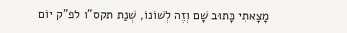מָצָאתִי כָּתוּב שָׁם וְזֶה לְשׁוֹנוֹ, שְׁנַת תקס"ו לפ"ק יוֹם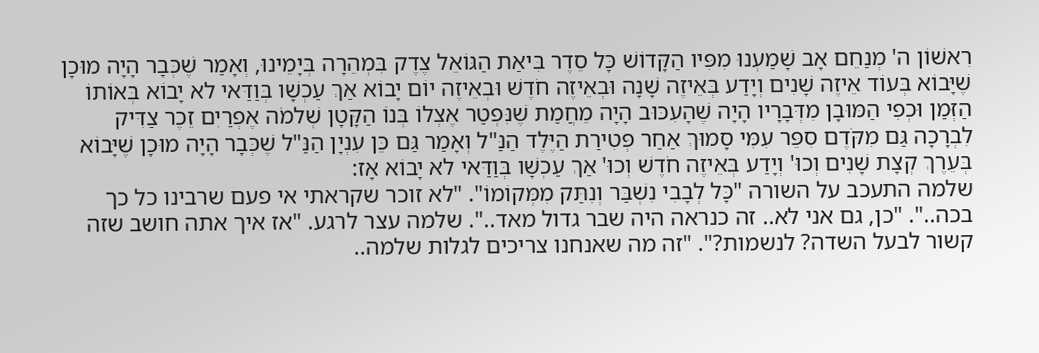רִאשׁוֹן ה' מְנַחֵם אָב שָׁמַעְנוּ מִפִּיו הַקָּדוֹשׁ כָּל סֵדֶר בִּיאַת הַגּוֹאֵל צֶדֶק בִּמְהֵרָה בְּיָמֵינוּ, וְאָמַר שֶׁכְּבָר הָיָה מוּכָן שֶׁיָּבוֹא בְּעוֹד אֵיזֶה שָׁנִים וְיָדַע בְּאֵיזֶה שָׁנָה וּבְאֵיזֶה חֹדֶשׁ וּבְאֵיזֶה יוֹם יָבוֹא אַךְ עַכְשָׁו בְּוַדַּאי לא יָבוֹא בְּאוֹתוֹ הַזְּמַן וּכְפִי הַמּוּבָן מִדְּבָרָיו הָיָה שֶׁהָעִכּוּב הָיָה מֵחֲמַת שֶׁנִּפְטַר אֶצְלוֹ בְּנוֹ הַקָּטָן שְׁלמֹה אֶפְרַיִם זֵכֶר צַדִּיק לִבְרָכָה גַּם מִקֹּדֶם סִפֵּר עִמִּי סָמוּךְ אַחַר פְּטִירַת הַיֶּלֶד הַנַּ"ל וְאָמַר גַּם כֵּן עִנְיָן הַנַּ"ל שֶׁכְּבָר הָיָה מוּכָן שֶׁיָּבוֹא בְּעֵרֶךְ קְצָת שָׁנִים וְכוּ' וְיָדַע בְּאֵיזֶה חֹדֶשׁ וְכוּ' אַךְ עַכְשָׁו בְּוַדַּאי לא יָבוֹא אָז:
שלמה התעכב על השורה "כָּל לְבָבִי נִשְׁבַּר וְנִתַּק מִמְּקוֹמוֹ". "לא זוכר שקראתי אי פעם שרבינו כל כך בכה..". "כן, גם אני לא.. זה כנראה היה שבר גדול מאד..". שלמה עצר לרגע. "אז איך אתה חושב שזה קשור לבעל השדה? לנשמות?". "זה מה שאנחנו צריכים לגלות שלמה..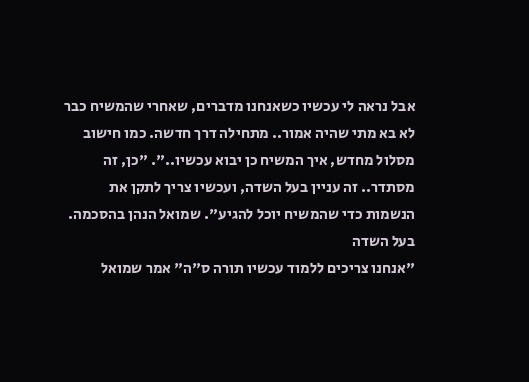אבל נראה לי עכשיו כשאנחנו מדברים, שאחרי שהמשיח כבר לא בא מתי שהיה אמור.. מתחילה דרך חדשה. כמו חישוב מסלול מחדש, איך המשיח כן יבוא עכשיו..". "כן, זה מסתדר.. זה עניין בעל השדה, ועכשיו צריך לתקן את הנשמות כדי שהמשיח יוכל להגיע". שמואל הנהן בהסכמה.
בעל השדה
"אנחנו צריכים ללמוד עכשיו תורה ס"ה" אמר שמואל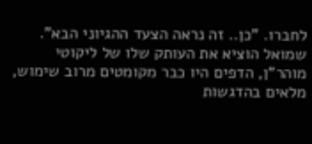לחברו. "כן.. זה נראה הצעד ההגיוני הבא". שמואל הוציא את העותק שלו של ליקוטי מוהר"ן, הדפים היו כבר מקומטים מרוב שימוש, מלאים בהדגשות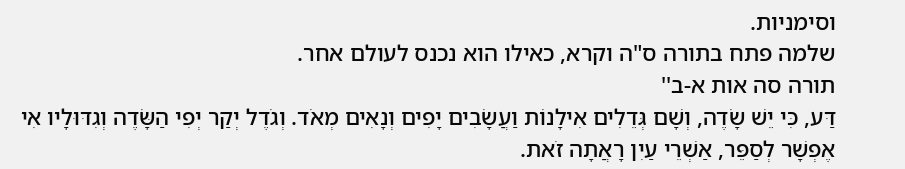וסימניות.
שלמה פתח בתורה ס"ה וקרא, כאילו הוא נכנס לעולם אחר.
תורה סה אות א-ב''
דַּע, כִּי יֵשׁ שָֹדֶה, וְשָׁם גְּדֵלִים אִילָנוֹת וַעֲשָֹבִים יָפִים וְנָאִים מְאֹד. וְגֹדֶל יְקַר יְפִי הַשָֹּדֶה וְגִדּוּלָיו אִי אֶפְשָׁר לְסַפֵּר, אַשְׁרֵי עַיִן רָאֲתָה זֹאת.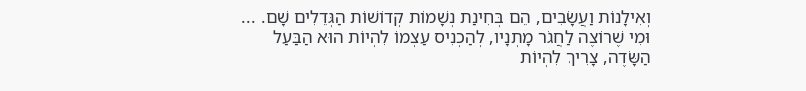וְאִילָנוֹת וַעֲשָֹבִים, הֵם בְּחִינַת נְשָׁמוֹת קְדוֹשׁוֹת הַגְּדֵלִים שָׁם. ... וּמִי שֶׁרוֹצֶה לַחֲגֹר מָתְנָיו, לְהַכְנִיס עַצְמוֹ לִהְיוֹת הוּא הַבַּעַל הַשָֹּדֶה, צָרִיךְ לִהְיוֹת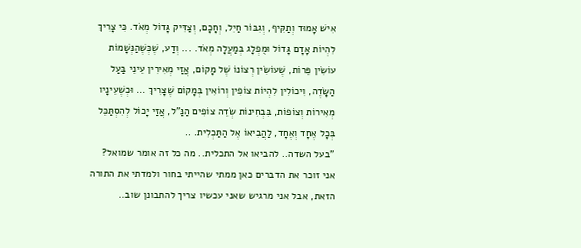אִישׁ אָמוּד וְתַקִּיף, וְגִבּוֹר חַיִל, וְחָכָם, וְצַדִּיק גָּדוֹל מְאֹד. כִּי צָרִיךְ לִהְיוֹת אָדָם גָּדוֹל וּמֻפְלָג בְּמַעֲלָה מְאֹד. ... וְדַע, שֶׁכְּשֶׁהַנְּשָׁמוֹת עוֹשִׂין פֵּרוֹת, שֶׁעוֹשִׂין רְצוֹנוֹ שֶׁל מָקוֹם, אֲזַי מְאִירִין עֵינֵי בַּעַל הַשָּׂדֶה, וִיכוֹלִין לִהְיוֹת צוֹפִין וְרוֹאִין בְּמָקוֹם שֶׁצָּרִיךְ ... וּכְשֶׁעֵינָיו מְאִירוֹת וְצוֹפוֹת, בִּבְחִינוֹת שְׂדֵה צוֹפִים הַנַּ"ל, אֲזַי יָכוֹל לְהִסְתַּכֵּל בְּכָל אֶחָד וְאֶחָד, לַהֲבִיאוֹ אֶל הַתַּכְלִית. ..
"בעל השדה.. להביאו אל התכלית.. מה כל זה אומר שמואל? אני זוכר את הדברים כאן ממתי שהייתי בחור ולמדתי את התורה הזאת, אבל אני מרגיש שאני עכשיו צריך להתבונן שוב..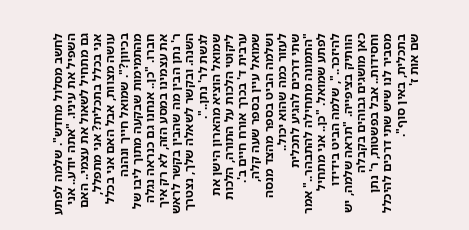לחשב מסלול מחדש". שלמה לפתע השפיל את עיניו. "אתה יודע.. אני גם מתחיל לשאול את עצמי.. האם אני בכלל בתכלית? אני מתפלל, עושה מצוות, אבל האם אני בכלל בכיוון?". שמואל חייך ונהנה מהתמימות שבקעה מתוך ליבו של חברו. "כן.. אנחנו גם כנראה נגלה את עצמינו במסע הזה, לא רק איך ר' נתן הבין מה שהבין בקשר לראש השנה. ובקשר לשאלה שלך, נצטרך לגשת לר' נתן..".
שמואל הוציא מהארון הישן את ליקוטי הלכות על התורה, הלכות ערבית ד' בכרך אורח חיים ב'. שמואל עיין בספר שעה קלה, ושלמה הביט בספר מהצד מנסה לעזור כמה שהוא יכול..
שתי דרכים להגיע לתכלית
"התמונה מתחילה להתבהר.." אמר לפתע שמואל. "כן.. אני מתחיל להיזכר..", שלמה הביט בידידו הוותיק בציפייה. "תראה שלמה, יש כאן מושגים גבוהים בקבלה וחסידות.. אבל בפשטות, ר' נתן מסביר לנו שיש שתי דרכים להיכלל בתכלית, באין סוף".
שם אות ז'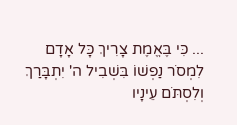... כִּי בֶּאֱמֶת צָרִיךְ כָּל אָדָם לִמְסֹר נַפְשׁוֹ בִּשְׁבִיל ה' יִתְבָּרַךְ וְלִסְתֹּם עֵינָיו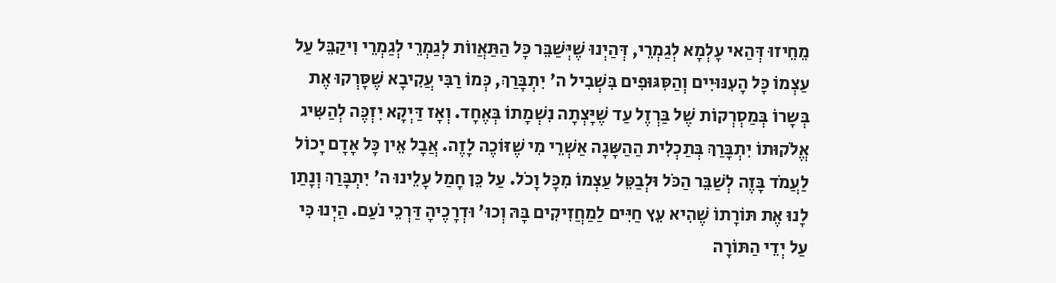מֵחֵיזוּ דְּהַאי עָלְמָא לְגַמְרֵי, דְּהַיְנוּ שֶׁיְּשַׁבֵּר כָּל הַתַּאֲווֹת לְגַמְרֵי לְגַמְרֵי וִיקַבֵּל עַל עַצְמוֹ כָּל הָעִנּוּיִים וְהַסִּגּוּפִים בִּשְׁבִיל ה' יִתְבָּרַךְ, כְּמוֹ רַבִּי עֲקִיבָא שֶׁסָּרְקוּ אֶת בְּשָרוֹ בְּמַסְרְקוֹת שֶׁל בַּרְזֶל עַד שֶׁיָּצְתָה נִשְׁמָתוֹ בְּאֶחָד. וְאָז דַּיְקָא יִזְכֶּה לְהַשִּיג אֱלֹקוּתוֹ יִתְבָּרַךְ בְּתַכְלִית הַהַשָּגָה אַשְׁרֵי מִי שֶׁזּוֹכֶה לָזֶה. אֲבָל אֵין כָּל אָדָם יָכוֹל לַעֲמֹד בָּזֶה לְשַׁבֵּר הַכֹּל וּלְבַטֵּל עַצְמוֹ מִכָּל וָכֹל. עַל כֵּן חָמַל עָלֵינוּ ה' יִתְבָּרַךְ וְנָתַן לָנוּ אֶת תּוֹרָתוֹ שֶׁהִיא עֵץ חַיִּים לַמַחֲזִיקִים בָּהּ וְכוּ' וּדְרָכֶיהָ דַּרְכֵי נֹעַם. הַיְנוּ כִּי עַל יְדֵי הַתּוֹרָה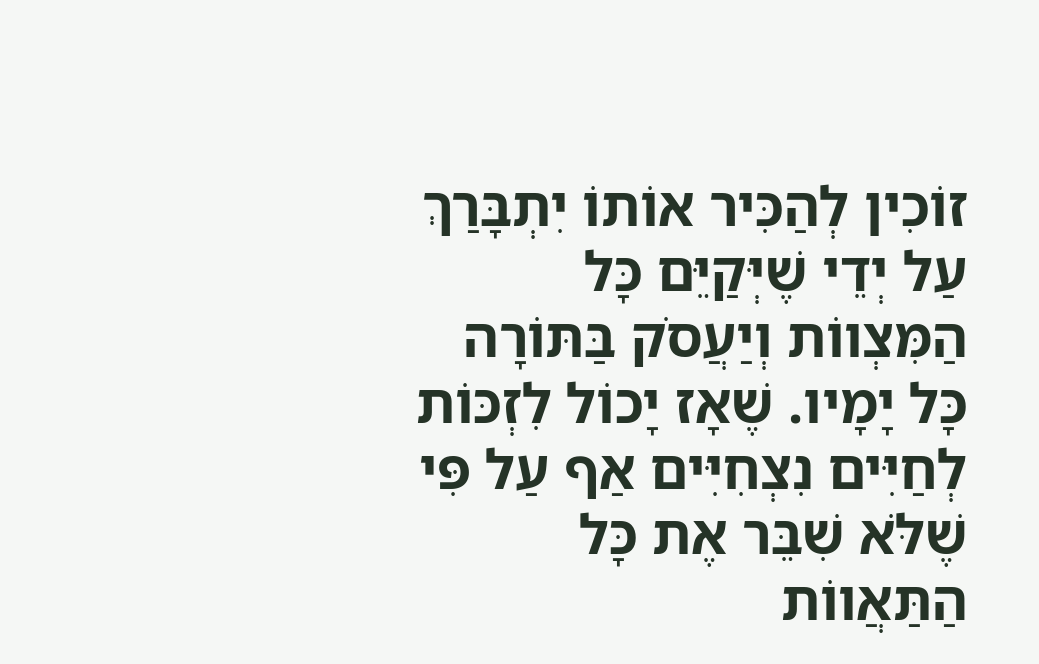זוֹכִין לְהַכִּיר אוֹתוֹ יִתְבָּרַךְ עַל יְדֵי שֶׁיְּקַיֵּם כָּל הַמִּצְווֹת וְיַעֲסֹק בַּתּוֹרָה כָּל יָמָיו. שֶׁאָז יָכוֹל לִזְכּוֹת לְחַיִּים נִצְחִיִּים אַף עַל פִּי שֶׁלֹּא שִׁבֵּר אֶת כָּל הַתַּאֲווֹת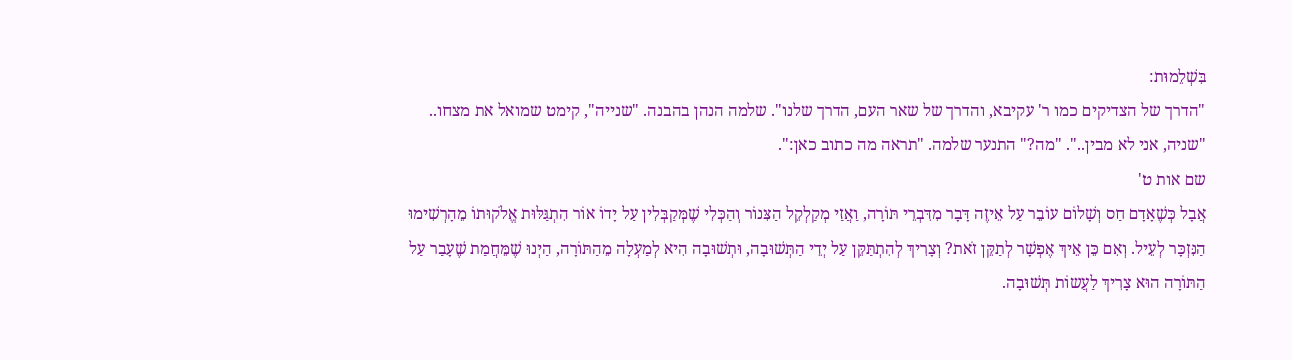בִּשְׁלֵמוּת:
"הדרך של הצדיקים כמו ר' עקיבא, והדרך של שאר העם, הדרך שלנו". שלמה הנהן בהבנה. "שנייה", קימט שמואל את מצחו.. "שניה, אני לא מבין..". "מה?" התנער שלמה. "תראה מה כתוב כאן:".
שם אות ט'
אֲבָל כְּשֶׁאָדָם חַס וְשָׁלוֹם עוֹבֵר עַל אֵיזֶה דָּבָר מִדִּבְרֵי תּוֹרָה, וַאֲזַי מְקַלְקֵל הַצִּנוֹר וְהַכְּלִי שֶׁמְּקַבְּלִין עַל יָדוֹ אוֹר הִתְגַּלּוּת אֱלֹקוּתוֹ מֵהָרְשִׁימוּ הַנִּזְכָּר לְעֵיל. וְאִם כֵּן אֵיךְ אֶפְשָׁר לְתַקֵּן זֹאת? וְצָרִיךְ לְהִתְתַּקֵּן עַל יְדֵי הַתְּשׁוּבָה, וּתְשׁוּבָה הִיא לְמַעְלָה מֵהַתּוֹרָה, הַיְנוּ שֶׁמֵּחֲמַת שֶׁעָבַר עַל הַתּוֹרָה הוּא צָרִיךְ לַעֲשוֹת תְּשׁוּבָה.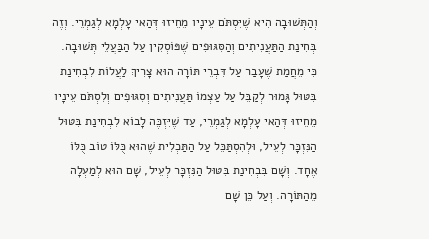וְהַתְּשׁוּבָה הִיא שֶׁיִּסְתֹּם עֵינָיו מֵחֵיזוּ דְּהַאי עָלְמָא לְגַמְרֵי. וְזֶה בְּחִינַת הַתַּעֲנִיתִים וְהַסִּגּוּפִים שֶׁפּוֹסְקִין עַל הַבַּעֲלֵי תְּשׁוּבָה. כִּי מֵחֲמַת שֶׁעָבַר עַל דִּבְרֵי תּוֹרָה הוּא צָרִיךְ לַעֲלוֹת לִבְחִינַת בִּטּוּל גָּמוּר לְקַבֵּל עַל עַצְמוֹ תַּעֲנִיתִים וְסִגּוּפִים וְלִסְתֹּם עֵינָיו מֵחֵיזוּ דְּהַאי עָלְמָא לְגַמְרֵי, עַד שֶׁיִּזְכֶּה לָבוֹא לִבְחִינַת בִּטּוּל הַנִּזְכָּר לְעֵיל, וּלְהִסְתַּכֵּל עַל הַתַּכְלִית שֶׁהוּא כֻּלּוֹ טוֹב כֻּלּוֹ אֶחָד. וְשָׁם בִּבְחִינַת בִּטּוּל הַנִּזְכָּר לְעֵיל, שָׁם הוּא לְמַעְלָה מֵהַתּוֹרָה. וְעַל כֵּן שָׁם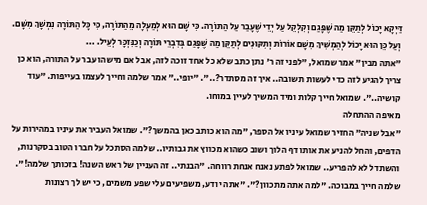דַּיְקָא יָכוֹל לְתַקֵּן מַה שֶּׁפָּגַם וְקִלְקֵל עַל יְדֵי שֶׁעָבַר עַל הַתּוֹרָה. כִּי שָׁם הוּא לְמַעְלָה מֵהַתּוֹרָה, כִּי כָּל הַתּוֹרָה נִמְשָׁךְ מִשָּׁם. וְעַל כֵּן הוּא יָכוֹל לְהַמְשִׁיךְ מִשָּׁם אוֹרוֹת וְתִקּוּנִים לְתַקֵּן מַה שֶּׁפָּגַם בְּדִבְרֵי תּוֹרָה וְכַנִּזְכָּר לְעֵיל. ...
"אתה מבין" אמר שמואל, "לפני זה ר' נתן כתב שלא כל אחד זוכה לזה, אבל אם מישהו עבר על התורה, הוא כן צריך להגיע לזה כדי לעשות תשובה.. איך זה מסתדר?..". "יופי.." אמר שלמה וחייך לעצמו בעייפות. "עוד קושיה..". שמואל חייך קלות ומיד המשיך לעיין במוחו.
מאיפה ההתחלה
"אבל שניה" החזיר שמואל עיניו אל הספר, "מה הוא כותב כאן בהמשך?". שמואל העביר את עיניו במהירות על הדפים, והחל להניע את אותו דף הלוך ושוב כשהוא מכווץ את גבותיו.. שלמה הסתכל על חברו הטוב בסקרנות, והשתדל לא להפריע.. שמואל לפתע נאנח אנחת רווחה. "הבנתי.. זה העניין של ראש השנה! בזכותך שלמה!". שלמה חייך במבוכה. "למה אתה מתכוון?". "אתה יודע, משפיעים עלי שפע משמים, כי יש לך רצונות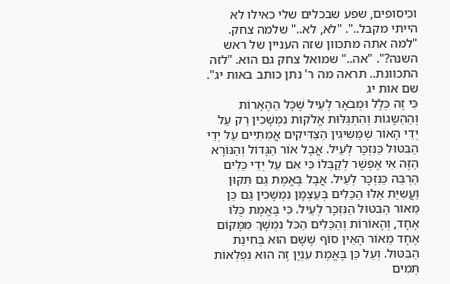וכיסופים, שפע שבכלים שלי כאילו לא הייתי מקבל..". "לא, לא.." שלמה צחק. "למה אתה מתכוון שזה העניין של ראש השנה?". "אה.." שמואל צחק גם הוא. "לזה התכוונת.. תראה מה ר' נתן כותב באות יג".
שם אות יג
כִּי זֶה כְּלָל וּמְבֹאָר לְעֵיל שֶׁכָּל הַהֶאָרוֹת וְהַהַשָּגוֹת וְהִתְגַּלּוּת אֱלֹקוּת נִמְשָׁכִין רַק עַל יְדֵי הָאוֹר שֶׁמַּשִּיגִין הַצַּדִּיקִים אֲמִתִּיִּים עַל יְדֵי הַבִּטּוּל כַּנִּזְכָּר לְעֵיל. אֲבָל אוֹר הַגָּדוֹל וְהַנּוֹרָא הַזֶּה אִי אֶפְשָׁר לְקַבְּלוֹ כִּי אִם עַל יְדֵי כֵּלִים הַרְבֵּה כַּנִּזְכָּר לְעֵיל. אֲבָל בֶּאֱמֶת גַּם תִּקּוּן וַעֲשִיַּת אֵלּוּ הַכֵּלִים בְּעַצְמָן נִמְשָׁכִין גַּם כֵּן מֵאוֹר הַבִּטּוּל הַנִּזְכָּר לְעֵיל. כִּי בֶּאֱמֶת כֻּלּוֹ אֶחָד, וְהָאוֹרוֹת וְהַכֵּלִים הַכֹּל נִמְשָׁךְ מִמָּקוֹם אֶחָד מֵאוֹר הָאֵין סוֹף שֶׁשָּׁם הוּא בְּחִינַת הַבִּטּוּל. וְעַל כֵּן בֶּאֱמֶת עִנְיָן זֶה הוּא נִפְלְאוֹת תְּמִים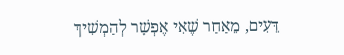דֵּעִים, מֵאַחַר שֶׁאִי אֶפְשָׁר לְהַמְשִׁיךְ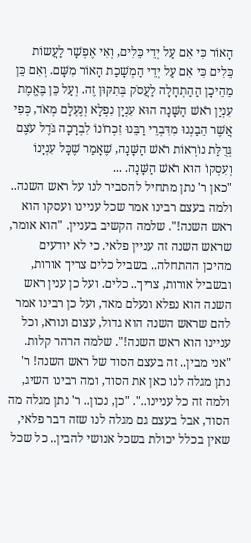הָאוֹר כִּי אִם עַל יְדֵי כֵּלִים, וְאִי אֶפְשָׁר לַעֲשוֹת כֵּלִים כִּי אִם עַל יְדֵי הַמְשָׁכַת הָאוֹר מִשָּׁם. וְאִם כֵּן מֵהֵיכָן הַהַתְחָלָה לַעֲסֹק בְּתִקּוּן זֶה. וְעַל כֵּן בֶּאֱמֶת עִנְיַן רֹאשׁ הַשָּׁנָה הוּא עִנְיָן נִפְלָא וְנֶעְלָם מְאֹד, כְּפִי אֲשֶׁר הֵבַנְנוּ מִדִּבְרֵי רַבֵּנוּ זִכְרוֹנוֹ לִבְרָכָה גֹּדֶל עֹצֶם גְּדֻלַּת נוֹרְאוֹת רֹאשׁ הַשָּׁנָה, שֶׁאָמַר שֶׁכָּל עִנְיָנוֹ וְעִסְקוֹ הוּא רֹאשׁ הַשָּׁנָה. ...
"כאן ר' נתן מתחיל להסביר לנו על ראש השנה.. ולמה בעצם רבינו אמר שכל עניינו ועסקו הוא ראש השנה!". שלמה הקשיב בעניין. "הוא אומר, שראש השנה זה עניין פלאי. כי לא יודעים מהיכן ההתחלה.. בשביל כלים צריך אורות, ובשביל אורות, צריך.. כלים. ועל כן ענין ראש השנה הוא נפלא ונעלם מאד, ועל כן רבינו אמר להם שראש השנה הוא גדול, עצום ונורא, וכל עניינו הוא ראש השנה!". שלמה הרהר קלות. "אני מבין.. זה בעצם הסוד של ראש השנה! ר' נתן מגלה לנו כאן את הסוד, ומה רבינו השיג, ולמה זה כל עניינו..". "כן, נכון.. ר' נתן מגלה מה הסוד, אבל בעצם גם מגלה לנו שזה דבר פלאי, שאין בכלל יכולת בשכל אנושי להבין.. כל שכל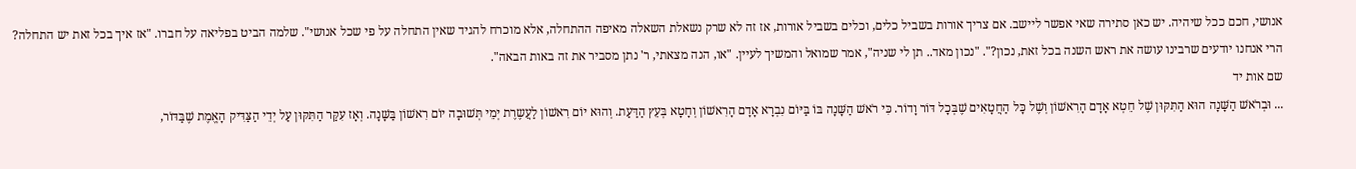אנושי, חכם ככל שיהיה. יש כאן סתירה שאי אפשר ליישב. אם צריך אורות בשביל כלים, וכלים בשביל אורות, אז זה לא שרק נשאלת השאלה מאיפה ההתחלה, אלא מוכרח להגיד שאין התחלה על פי שכל אנושי". שלמה הביט בפליאה על חברו. "אז איך בכל זאת יש התחלה? הרי אנחנו יודעים שרבינו עושה את ראש השנה בכל זאת, נכון?". "נכון מאד.. תן לי שניה", אמר שמואל והמשיך לעיין. "או, הנה מצאתי, ר' נתן מסביר את זה באות הבאה".
שם אות יד
... וּבְרֹאשׁ הַשָּׁנָה הוּא הַתִּקּוּן שֶׁל חֵטְא אָדָם הָרִאשׁוֹן וְשֶׁל כָּל הַחֲטָאִים שֶׁבְּכָל דּוֹר וָדוֹר. כִּי רֹאשׁ הַשָּׁנָה בּוֹ בַּיּוֹם נִבְרָא אָדָם הָרִאשׁוֹן וְחָטָא בְּעֵץ הַדַּעַת. וְהוּא יוֹם רִאשׁוֹן לַעֲשֶרֶת יְמֵי תְּשׁוּבָה יוֹם רִאשׁוֹן בַּשָּׁנָה. וְאָז עִקַּר הַתִּקּוּן עַל יְדֵי הַצַּדִּיק הָאֱמֶת שֶׁבַּדּוֹר,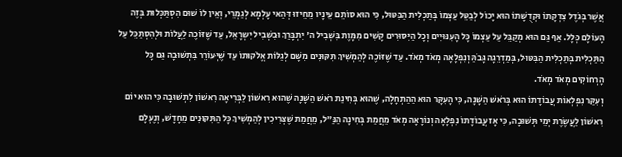אֲשֶׁר בְּגֹדֶל צִדְקָתוֹ וּקְדֻשָּׁתוֹ הוּא יָכוֹל לְבַטֵּל עַצְמוֹ בְּתַכְלִית הַבִּטּוּל, כִּי הוּא סוֹתֵם עֵינָיו מֵחֵיזוּ דְּהַאי עָלְמָא לְגַמְרֵי, וְאֵין לוֹ שׁוּם הִסְתַּכְּלוּת בְּזֶה הָעוֹלָם כְּלָל. אַף גַּם הוּא מְקַבֵּל עַל עַצְמוֹ כָּל הָעִנּוּיִים וְכָל הַיִּסּוּרִים קָשִׁים מִמָּוֶת בִּשְׁבִיל ה' יִתְבָּרַךְ וּבִשְׁבִיל יִשְרָאֵל, עַד שֶׁזּוֹכֶה לַעֲלוֹת וּלְהִסְתַּכֵּל עַל הַתַּכְלִית בְּתַכְלִית הַבִּטּוּל, בְּמַדְרֵגָה גָּבֹהַּ וְנִפְלָאָה מְאֹד מְאֹד. עַד שֶׁזּוֹכֶה לְהַמְשִׁיךְ תִּקּוּנִים מִשָּׁם לְגַלּוֹת אֱלֹקוּתוֹ עַד שֶׁיְּעוֹרֵר בִּתְשׁוּבָה גַּם כָּל הָרְחוֹקִים מְאֹד מְאֹד.
וְעִקַּר נִפְלְאוֹת עֲבוֹדָתוֹ הוּא בְּרֹאשׁ הַשָּׁנָה, כִּי הָעִקָּר הוּא הַהַתְחָלָה, שֶׁהוּא בְּחִינַת רֹאשׁ הַשָּׁנָה שֶׁהוּא רִאשׁוֹן לַבְּרִיאָה רִאשׁוֹן לִתְשׁוּבָה כִּי הוּא יוֹם רִאשׁוֹן לַעֲשֶׂרֶת יְמֵי תְּשׁוּבָה, כִּי אָז עֲבוֹדָתוֹ נִפְלָאָה וְנוֹרָאָה מְאֹד מֵחֲמַת בְּחִינָה הַנַּ"ל, מֵחֲמַת שֶׁצְּרִיכִין לְהַמְשִׁיךְ כָּל הַתִּקּוּנִים מֵחָדָשׁ, וְנֶעְלָם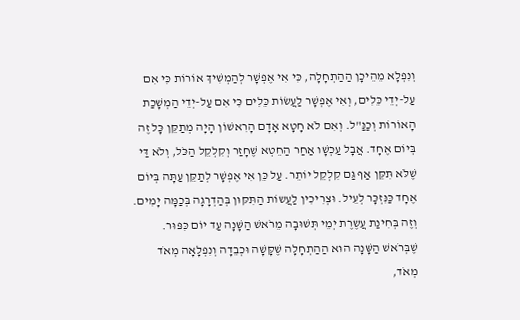וְנִפְלָא מֵהֵיכָן הַהַתְחָלָה, כִּי אִי אֶפְשָׁר לְהַמְשִׁיךְ אוֹרוֹת כִּי אִם עַל-יְדֵי כֵּלִים, וְאִי אֶפְשָׁר לַעֲשׂוֹת כֵּלִים כִּי אִם עַל-יְדֵי הַמְשָׁכַת הָאוֹרוֹת וְכַנַּ"ל. וְאִם לֹא חָטָא אָדָם הָרִאשׁוֹן הָיָה מְתַקֵּן כָּל זֶה בְּיוֹם אֶחָד. אֲבָל עַכְשָׁו אַחַר הַחֵטְא שֶׁחָזַר וְקִלְקֵל הַכֹּל, וְלֹא דַּי שֶׁלֹּא תִּקֵּן אַף גַּם קִלְקֵל יוֹתֵר. עַל כֵּן אִי אֶפְשָׁר לְתַקֵּן עַתָּה בְּיוֹם אֶחָד כַּנִּזְכָּר לְעֵיל. וּצְרִיכִין לַעֲשוֹת הַתִּקּוּן בְּהַדְרָגָה בְּכַמָּה יָמִים. וְזֶה בְּחִינַת עֲשֶרֶת יְמֵי תְּשׁוּבָה מֵרֹאשׁ הַשָּׁנָה עַד יוֹם כִּפּוּר. שֶׁבְּרֹאשׁ הַשָּׁנָה הוּא הַהַתְחָלָה שֶׁקָּשָׁה וּכְבֵדָה וְנִפְלָאָה מְאֹד מְאֹד,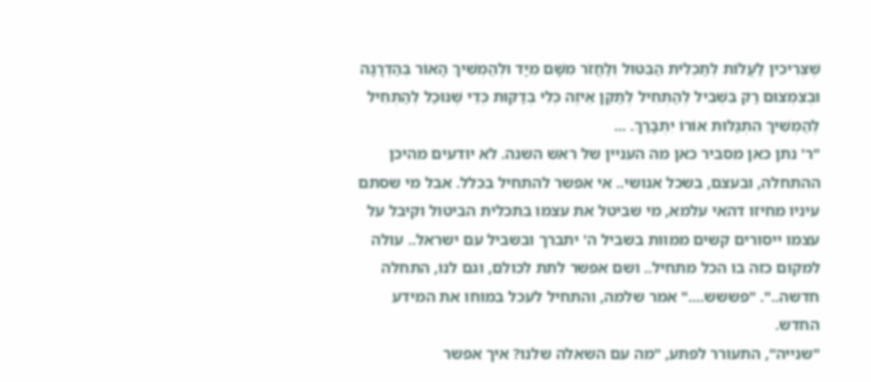שֶׁצְּרִיכִין לַעֲלוֹת לְתַכְלִית הַבִּטּוּל וְלַחֲזֹר מִשָּׁם מִיָּד וּלְהַמְשִׁיךְ הָאוֹר בְּהַדְרָגָה וּבְצִמְצוּם רַק בִּשְׁבִיל לְהַתְחִיל לְתַקֵּן אֵיזֶה כְּלִי בְּדַקּוּת כְּדֵי שֶׁנּוּכַל לְהַתְחִיל לְהַמְשִׁיךְ הִתְגַּלּוּת אוֹרוֹ יִתְבָּרַךְ. ...
"ר' נתן כאן מסביר כאן מה העניין של ראש השנה. לא יודעים מהיכן ההתחלה, ובעצם, בשכל אנושי.. אי אפשר להתחיל בכלל. אבל מי שסתם עיניו מחיזו דהאי עלמא, מי שביטל את עצמו בתכלית הביטול וקיבל על עצמו ייסורים קשים ממוות בשביל ה' יתברך ובשביל עם ישראל.. עולה למקום כזה בו הכל מתחיל.. ושם אפשר לתת לכולם, וגם לנו, התחלה חדשה..". "פששש...." אמר שלמה, והתחיל לעכל במוחו את המידע החדש.
"שנייה", התעורר לפתע, "מה עם השאלה שלנו? איך אפשר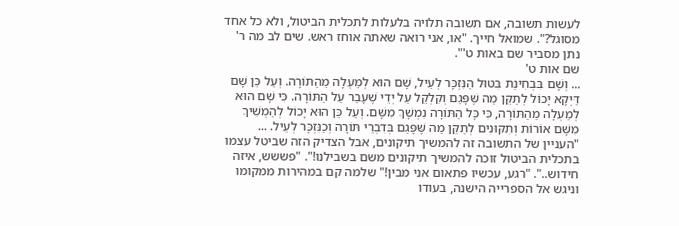לעשות תשובה, אם תשובה תלויה בלעלות לתכלית הביטול, ולא כל אחד מסוגל?". שמואל חייך. "או, אני רואה שאתה אוחז ראש. שים לב מה ר' נתן מסביר שם באות ט'".
שם אות ט'
... וְשָׁם בִּבְחִינַת בִּטּוּל הַנִּזְכָּר לְעֵיל, שָׁם הוּא לְמַעְלָה מֵהַתּוֹרָה. וְעַל כֵּן שָׁם דַּיְקָא יָכוֹל לְתַקֵּן מַה שֶּׁפָּגַם וְקִלְקֵל עַל יְדֵי שֶׁעָבַר עַל הַתּוֹרָה. כִּי שָׁם הוּא לְמַעְלָה מֵהַתּוֹרָה, כִּי כָּל הַתּוֹרָה נִמְשָׁךְ מִשָּׁם. וְעַל כֵּן הוּא יָכוֹל לְהַמְשִׁיךְ מִשָּׁם אוֹרוֹת וְתִקּוּנִים לְתַקֵּן מַה שֶּׁפָּגַם בְּדִבְרֵי תּוֹרָה וְכַנִּזְכָּר לְעֵיל. ...
"העניין של התשובה זה להמשיך תיקונים, אבל הצדיק הזה שביטל עצמו בתכלית הביטול זוכה להמשיך תיקונים משם בשבילנו!". "פששש, איזה חידוש..". "רגע, עכשיו פתאום אני מבין!" שלמה קם במהירות ממקומו וניגש אל הספרייה הישנה, בעודו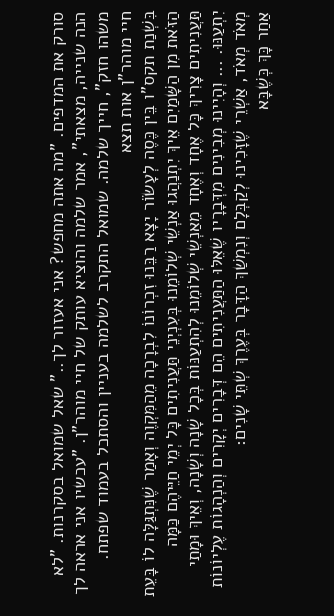סורק את המדפים. "מה אתה מחפש? אני אעזור לך.." שאל שמואל בסקרנות. "לא הנה שנייה, מצאתי", אמר שלמה והוציא עותק של חיי מוהר"ן. "עכשיו אני אראה לך משהו חזק", חייך שלמה. שמואל התקרב לשלמה בעניין והסתכל בעמוד שפתח.
חיי מוהר"ן אות תצא
בִּשְׁנַת תקס"ו בֵּין כֶּסֶה לְעָשֹוֹר יָצָא רַבֵּנוּ זִכְרוֹנוֹ לִבְרָכָה מֵהַמִּקְוֶה וְאָמַר שֶׁנִּתְגַּלָּה לוֹ בָּעֵת הַזֹּאת מִן הַשָּׁמַיִם אֵיךְ יִתְנַהֲגוּ אַנְשֵׁי שְׁלוֹמֵנוּ בְּעִנְיְנֵי תַּעֲנִיתִים כָּל יְמֵי חַיֵּיהֶם כַּמָּה תַּעֲנִיתִים צָרִיךְ כָּל אֶחָד וְאֶחָד מֵאַנְשֵׁי שְׁלוֹמֵנוּ לְהִתְעַנּוֹת בְּכָל שָׁנָה וְשָׁנָה, וְאֵיךְ וּמָתַי יִתְעַנּוּ. ... וְהָיִינוּ מְבִינִים מִדְּבָרָיו שֶׁאֵלּוּ הַתַּעֲנִיתִים הֵם דְּבָרִים יְקָרִים וְהַנְהָגוֹת עֶלְיוֹנוֹת מְאֹד מְאֹד, אַשְׁרֵי שֶׁזָּכִינוּ לְקַבְּלָם וְנִמְשַׁךְ הַדָּבָר בְּעֶרֶךְ שְׁתֵּי שָׁנִים:
אַחַר כָּךְ כְּשֶׁבָּא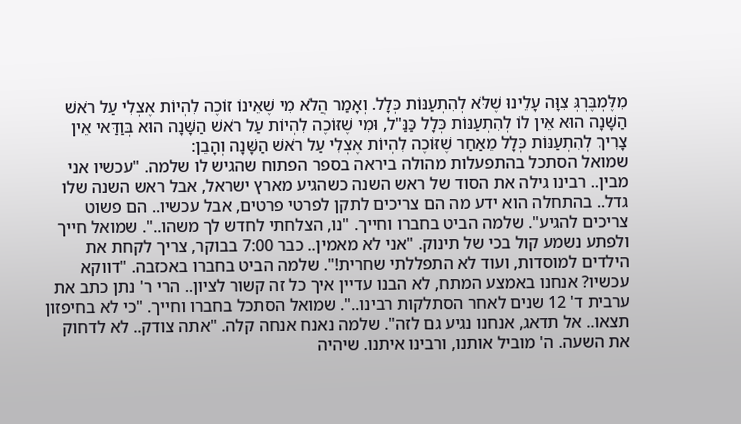מִלֶּמְבֶּרְגְּ צִוָּה עָלֵינוּ שֶׁלֹּא לְהִתְעַנּוֹת כְּלָל. וְאָמַר הֲלֹא מִי שֶׁאֵינוֹ זוֹכֶה לִהְיוֹת אֶצְלִי עַל רֹאשׁ הַשָּׁנָה הוּא אֵין לוֹ לְהִתְעַנּוֹת כְּלָל כַּנַּ"ל, וּמִי שֶׁזּוֹכֶה לִהְיוֹת עַל רֹאשׁ הַשָּׁנָה הוּא בְּוַדַּאי אֵין צָרִיךְ לְהִתְעַנּוֹת כְּלָל מֵאַחַר שֶׁזּוֹכֶה לִהְיוֹת אֶצְלִי עַל רֹאשׁ הַשָּׁנָה וְהָבֵן:
שמואל הסתכל בהתפעלות מהולה ביראה בספר הפתוח שהגיש לו שלמה. "עכשיו אני מבין.. רבינו גילה את הסוד של ראש השנה כשהגיע מארץ ישראל, אבל ראש השנה שלו גדל.. בהתחלה הוא ידע מה הם צריכים לתקן לפרטי פרטים, אבל עכשיו.. הם פשוט צריכים להגיע". שלמה הביט בחברו וחייך. "נו, הצלחתי לחדש לך משהו..". שמואל חייך ולפתע נשמע קול בכי של תינוק. "אני לא מאמין.. כבר 7:00 בבוקר, צריך לקחת את הילדים למוסדות, ועוד לא התפללתי שחרית!". שלמה הביט בחברו באכזבה. "דווקא עכשיו? אנחנו באמצע המתח, לא הבנו עדיין איך כל זה קשור לציון.. הרי ר' נתן כתב את ערבית ד' 12 שנים לאחר הסתלקות רבינו..". שמואל הסתכל בחברו וחייך. "כי לא בחיפזון תצאו.. אל תדאג, אנחנו נגיע גם לזה". שלמה נאנח אנחה קלה. "אתה צודק.. לא לדחוק את השעה. ה' מוביל אותנו, ורבינו איתנו. שיהיה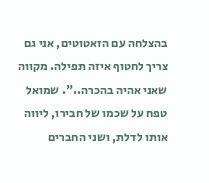בהצלחה עם הזאטוטים, אני גם צריך לחטוף איזה תפילה. מקווה שאני אהיה בהכרה..". שמואל טפח על שכמו של חבירו, ליווה אותו לדלת, ושני החברים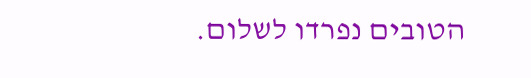הטובים נפרדו לשלום.